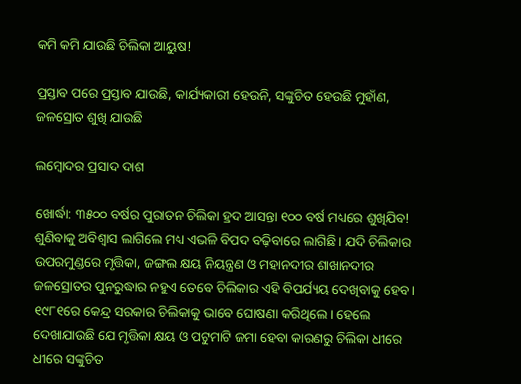କମି କମି ଯାଉଛି ଚିଲିକା ଆୟୁଷ!

ପ୍ରସ୍ତାବ ପରେ ପ୍ରସ୍ତାବ ଯାଉଛି, କାର୍ଯ୍ୟକାରୀ ହେଉନି, ସଙ୍କୁଚିତ ହେଉଛି ମୁହାଁଣ, ଜଳସ୍ରୋତ ଶୁଖି ଯାଉଛି

ଲମ୍ବୋଦର ପ୍ରସାଦ ଦାଶ

ଖୋର୍ଦ୍ଧା: ୩୫୦୦ ବର୍ଷର ପୁରାତନ ଚିଲିକା ହ୍ରଦ ଆସନ୍ତା ୧୦୦ ବର୍ଷ ମଧ୍ୟରେ ଶୁଖିଯିବ! ଶୁଣିବାକୁ ଅବିଶ୍ୱାସ ଲାଗିଲେ ମଧ୍ୟ ଏଭଳି ବିପଦ ବଢ଼ିବାରେ ଲାଗିଛି। ଯଦି ଚିଲିକାର ଉପରମୁଣ୍ଡରେ ମୃତ୍ତିକା, ଜଙ୍ଗଲ କ୍ଷୟ ନିୟନ୍ତ୍ରଣ ଓ ମହାନଦୀର ଶାଖାନଦୀର ଜଳସ୍ରୋତର ପୁନରୁଦ୍ଧାର ନହୁଏ ତେବେ ଚିଲିକାର ଏହି ବିପର୍ଯ୍ୟୟ ଦେଖିବାକୁ ହେବ। ୧୯୮୧ରେ କେନ୍ଦ୍ର ସରକାର ଚିଲିକାକୁ ଭାବେ ଘୋଷଣା କରିଥିଲେ। ହେଲେ ଦେଖାଯାଉଛି ଯେ ମୃତ୍ତିକା କ୍ଷୟ ଓ ପଟୁମାଟି ଜମା ହେବା କାରଣରୁ ଚିଲିକା ଧୀରେ ଧୀରେ ସଙ୍କୁଚିତ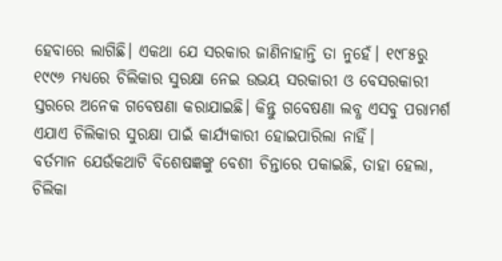ହେବାରେ ଲାଗିଛି। ଏକଥା ଯେ ସରକାର ଜାଣିନାହାନ୍ତି ତା ନୁହେଁ। ୧୯୮୫ରୁ ୧୯୯୬ ମଧ୍ୟରେ ଚିଲିକାର ସୁରକ୍ଷା ନେଇ ଉଭୟ ସରକାରୀ ଓ ବେସରକାରୀ ସ୍ତରରେ ଅନେକ ଗବେଷଣା କରାଯାଇଛି। କିନ୍ତୁ ଗବେଷଣା ଲବ୍ଧ ଏସବୁ ପରାମର୍ଶ ଏଯାଏ ଚିଲିକାର ସୁରକ୍ଷା ପାଇଁ କାର୍ଯ୍ୟକାରୀ ହୋଇପାରିଲା ନାହିଁ।
ବର୍ତମାନ ଯେଉଁକଥାଟି ବିଶେଷଜ୍ଞଙ୍କୁ ବେଶୀ ଚିନ୍ତାରେ ପକାଇଛି, ତାହା ହେଲା, ଚିଲିକା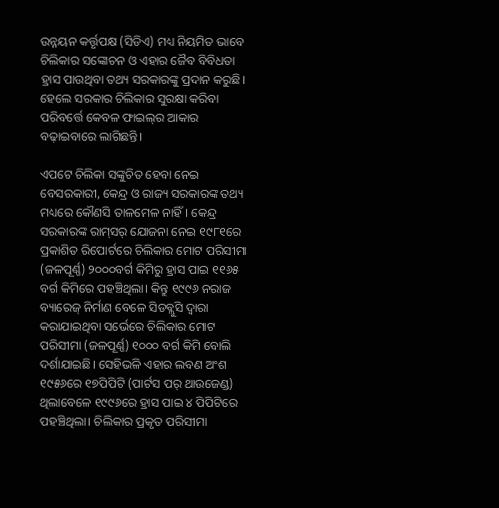ଉନ୍ନୟନ କର୍ତ୍ତୃପକ୍ଷ (ସିଡିଏ) ମଧ୍ୟ ନିୟମିତ ଭାବେ ଚିଲିକାର ସଙ୍କୋଚନ ଓ ଏହାର ଜୈବ ବିବିଧତା ହ୍ରାସ ପାଉଥିବା ତଥ୍ୟ ସରକାରଙ୍କୁ ପ୍ରଦାନ କରୁଛି। ହେଲେ ସରକାର ଚିଲିକାର ସୁରକ୍ଷା କରିବା ପରିବର୍ତ୍ତେ କେବଳ ଫାଇଲ୍‌ର ଆକାର ବଢ଼ାଇବାରେ ଲାଗିଛନ୍ତି।

ଏପଟେ ଚିଲିକା ସଙ୍କୁଚିତ ହେବା ନେଇ ବେସରକାରୀ, କେନ୍ଦ୍ର ଓ ରାଜ୍ୟ ସରକାରଙ୍କ ତଥ୍ୟ ମଧ୍ୟରେ କୌଣସି ତାଳମେଳ ନାହିଁ। କେନ୍ଦ୍ର ସରକାରଙ୍କ ରାମ୍‌ସର୍‌ ଯୋଜନା ନେଇ ୧୯୮୧ରେ ପ୍ରକାଶିତ ରିପୋର୍ଟରେ ଚିଲିକାର ମୋଟ ପରିସୀମା (ଜଳପୂର୍ଣ୍ଣ) ୨୦୦୦ବର୍ଗ କିମିରୁ ହ୍ରାସ ପାଇ ୧୧୬୫ ବର୍ଗ କିମିରେ ପହଞ୍ଚିଥିଲା। କିନ୍ତୁ ୧୯୯୬ ନରାଜ ବ୍ୟାରେଜ୍ ନିର୍ମାଣ ବେଳେ ସିଡବ୍ଲୁସି ଦ୍ୱାରା କରାଯାଇଥିବା ସର୍ଭେରେ ଚିଲିକାର ମୋଟ ପରିସୀମା (ଜଳପୂର୍ଣ୍ଣ) ୧୦୦୦ ବର୍ଗ କିମି ବୋଲି ଦର୍ଶାଯାଇଛି। ସେହିଭଳି ଏହାର ଲବଣ ଅଂଶ ୧୯୫୬ରେ ୧୭ପିପିଟି (ପାର୍ଟସ ପର୍ ଥାଉଜେଣ୍ଡ) ଥିଲାବେଳେ ୧୯୯୬ରେ ହ୍ରାସ ପାଇ ୪ ପିପିଟିରେ ପହଞ୍ଚିଥିଲା। ଚିଲିକାର ପ୍ରକୃତ ପରିସୀମା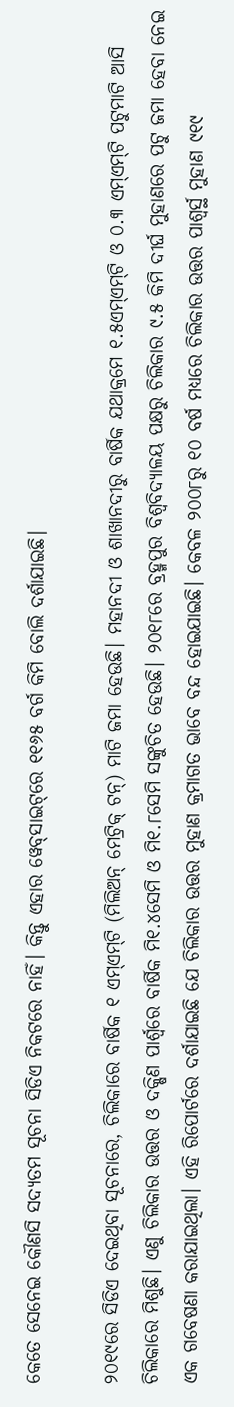କେତେ ସେନେଇ କୌଣସି ସଦ୍ୟତମ ସୂଚନା ସିଡିଏ ନିକଟରେ ନାହିଁ। କିନ୍ତୁ ଏହାର ୱେବ୍‌ସାଇଟ୍‌ରେ ୧୧୬୫ ବର୍ଗ କିମି ବୋଲି ଦର୍ଶାଯାଇଛି।

୨୦୧୯ରେ ସିଡିଏ ଦେଇଥିବା ସୂଚନାରେ, ଚିଲିକାରେ ବାର୍ଷିକ ୧ ଏମ୍‌ଏମ୍‌ଟି (ମିଲିଅନ୍ ମେଟ୍ରିକ୍ ଟନ୍‌) ମାଟି ଜମା ହେଉଛି। ମହାନଦୀ ଓ ଶାଖାନଦୀରୁ ବାର୍ଷିକ ଯଥାକ୍ରମେ ୧.୫ଏମ୍‌ଏମ୍‌ଟି ଓ ୦.୩ ଏମ୍‌ଏମ୍‌ଟି ପଟୁମାଟି ଆସି ଚିଲିକାରେ ମିଶୁଛି। ଏଣୁ ଚିଲିକାର ଉତ୍ତର ଓ ଦକ୍ଷିଣ ପାର୍ଶ୍ବରେ ବାର୍ଷିକ ମି୧.୪ସେମି ଓ ମି୧.୮ସେମି ସଙ୍କୁଚିତ ହେଉଛି। ୨୦୧୮ରେ ବ୍ରହ୍ମପୁର ବିଶ୍ୱବିଦ୍ୟାଳୟ ପକ୍ଷରୁ ଚିଲିକାର ୯.୫ କିମି ଦୀର୍ଘ ମୁହାଣରେ ପଟୁ ଜମା ହେବା ନେଇ ଏକ ଗବେଷଣା କରାଯାଇଥିଲା। ଏହି ରିପୋର୍ଟରେ ଦର୍ଶାଯାଇଛି ଯେ ଚିଲିକାର ଉତ୍ତର ମୁହାଣ କ୍ରମାଗତ ଭାବେ ବନ୍ଦ ହୋଇଯାଇଛି। କେବଳ ୨୦୦୮ରୁ ୧୦ ବର୍ଷ ମଧ୍ୟରେ ଚିଲିକାର ଉତ୍ତର ପାଶ୍ୱର୍ସ୍ଥ ମୁହାଣ ୯୧୯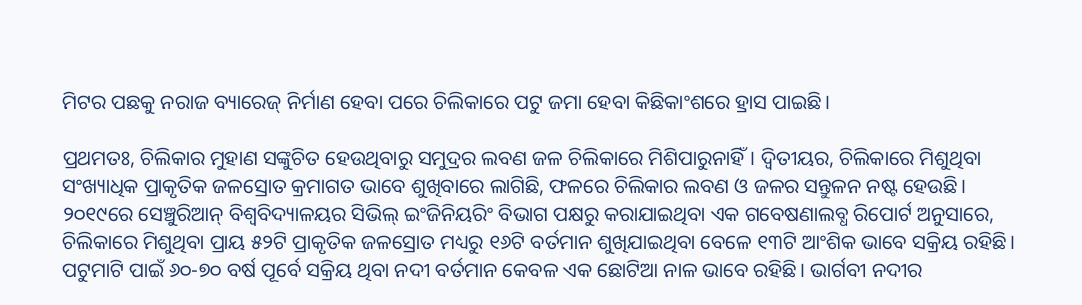ମିଟର ପଛକୁ ନରାଜ ବ୍ୟାରେଜ୍ ନିର୍ମାଣ ହେବା ପରେ ଚିଲିକାରେ ପଟୁ ଜମା ହେବା କିଛିକାଂଶରେ ହ୍ରାସ ପାଇଛି।

ପ୍ରଥମତଃ, ଚିଲିକାର ମୁହାଣ ସଙ୍କୁଚିତ ହେଉଥିବାରୁ ସମୁଦ୍ରର ଲବଣ ଜଳ ଚିଲିକାରେ ମିଶିପାରୁନାହିଁ। ଦ୍ୱିତୀୟର, ଚିଲିକାରେ ମିଶୁଥିବା ସଂଖ୍ୟାଧିକ ପ୍ରାକୃତିକ ଜଳସ୍ରୋତ କ୍ରମାଗତ ଭାବେ ଶୁଖିବାରେ ଲାଗିଛି, ଫଳରେ ଚିଲିକାର ଲବଣ ଓ ଜଳର ସନ୍ତୁଳନ ନଷ୍ଟ ହେଉଛି। ୨୦୧୯ରେ ସେଞ୍ଚୁରିଆନ୍ ବିଶ୍ୱବିଦ୍ୟାଳୟର ସିଭିଲ୍ ଇଂଜିନିୟରିଂ ବିଭାଗ ପକ୍ଷରୁ କରାଯାଇଥିବା ଏକ ଗବେଷଣାଲବ୍ଧ ରିପୋର୍ଟ ଅନୁସାରେ, ଚିଲିକାରେ ମିଶୁଥିବା ପ୍ରାୟ ୫୨ଟି ପ୍ରାକୃତିକ ଜଳସ୍ରୋତ ମଧ୍ୟରୁ ୧୬ଟି ବର୍ତମାନ ଶୁଖିଯାଇଥିବା ବେଳେ ୧୩ଟି ଆଂଶିକ ଭାବେ ସକ୍ରିୟ ରହିଛି। ପଟୁମାଟି ପାଇଁ ୬୦-୭୦ ବର୍ଷ ପୂର୍ବେ ସକ୍ରିୟ ଥିବା ନଦୀ ବର୍ତମାନ କେବଳ ଏକ ଛୋଟିଆ ନାଳ ଭାବେ ରହିଛି। ଭାର୍ଗବୀ ନଦୀର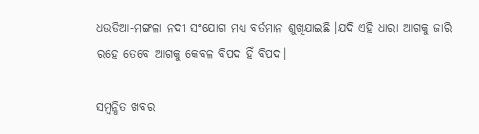ଧଉଡିଆ-ମଙ୍ଗଳା ନଦୀ ସଂଯୋଗ ମଧ୍ୟ ବର୍ତମାନ ଶୁଖିଯାଇଛି ।ଯଦି ଏହି ଧାରା ଆଗକୁ ଜାରି ରହେ ତେବେ ଆଗକୁ କେବଳ ବିପଦ ହିଁ ବିପଦ।

ସମ୍ବନ୍ଧିତ ଖବର